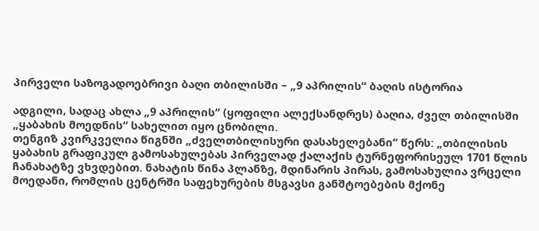პირველი საზოგადოებრივი ბაღი თბილისში – „9 აპრილის“ ბაღის ისტორია

ადგილი, სადაც ახლა „9 აპრილის“ (ყოფილი ალექსანდრეს) ბაღია, ძველ თბილისში „ყაბახის მოედნის“ სახელით იყო ცნობილი.
თენგიზ კვირკველია წიგნში „ძველთბილისური დასახელებანი“ წერს: „თბილისის ყაბახის გრაფიკულ გამოსახულებას პირველად ქალაქის ტურნეფორისეულ 1701 წლის ჩანახატზე ვხვდებით. ნახატის წინა პლანზე, მდინარის პირას, გამოსახულია ვრცელი მოედანი, რომლის ცენტრში საფეხურების მსგავსი განშტოებების მქონე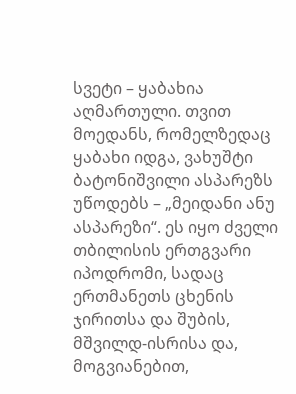სვეტი – ყაბახია აღმართული. თვით მოედანს, რომელზედაც ყაბახი იდგა, ვახუშტი ბატონიშვილი ასპარეზს უწოდებს – „მეიდანი ანუ ასპარეზი“. ეს იყო ძველი თბილისის ერთგვარი იპოდრომი, სადაც ერთმანეთს ცხენის ჯირითსა და შუბის, მშვილდ-ისრისა და, მოგვიანებით,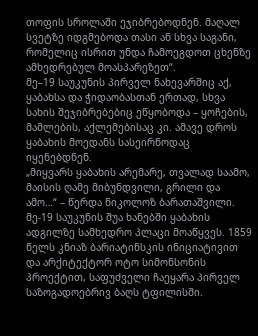თოფის სროლაში ეჯიბრებოდნენ. მაღალ სვეტზე იდგმებოდა თასი ან სხვა საგანი, რომელიც ისრით უნდა ჩამოეგდოთ ცხენზე ამხედრებულ მოასპარეზეთ“.
მე–19 საუკუნის პირველ ნახევარშიც აქ, ყაბახსა და ჭიდაობასთან ერთად, სხვა სახის შეჯიბრებებიც ეწყობოდა – ყოჩების, მამლების, აქლემებისაც კი. ამავე დროს ყაბახის მოედანს სასეირნოდაც იყენებდნენ.
„მიყვარს ყაბახის არემარე, თვალად საამო, მაისის ღამე მიბუნდვილი, გრილი და ამო…“ – წერდა ნიკოლოზ ბარათაშვილი.
მე-19 საუკუნის შუა ხანებში ყაბახის ადგილზე სამხედრო პლაცი მოაწყვეს. 1859 წელს კნიაზ ბარიატინსკის ინიციატივით და არქიტექტორ ოტო სიმონსონის პროექტით, საფუძველი ჩაეყარა პირველ საზოგადოებრივ ბაღს ტფილისში.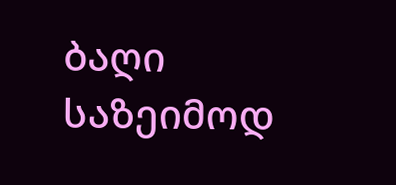ბაღი საზეიმოდ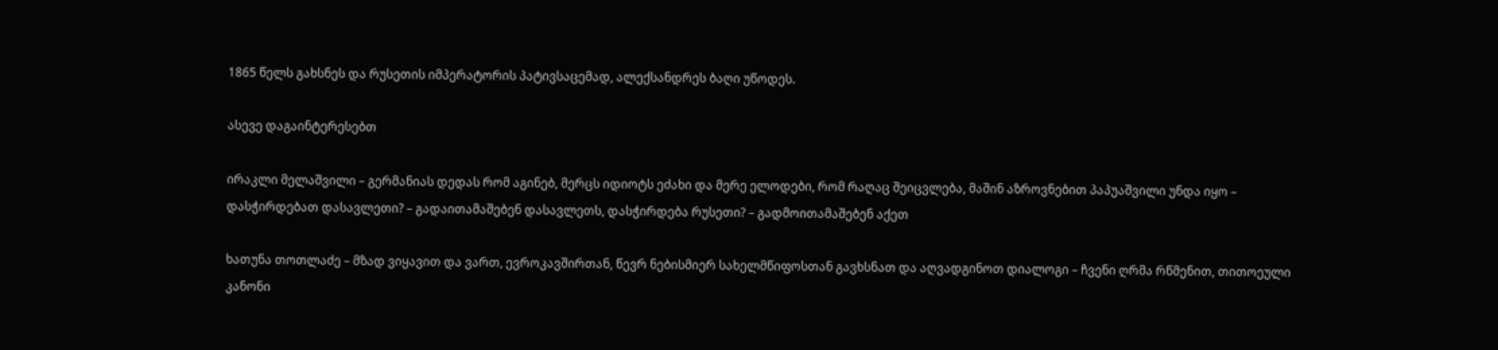1865 წელს გახსნეს და რუსეთის იმპერატორის პატივსაცემად, ალექსანდრეს ბაღი უწოდეს.

ასევე დაგაინტერესებთ

ირაკლი მელაშვილი – გერმანიას დედას რომ აგინებ, მერცს იდიოტს ეძახი და მერე ელოდები, რომ რაღაც შეიცვლება, მაშინ აზროვნებით პაპუაშვილი უნდა იყო – დასჭირდებათ დასავლეთი? – გადაითამაშებენ დასავლეთს, დასჭირდება რუსეთი? – გადმოითამაშებენ აქეთ

ხათუნა თოთლაძე – მზად ვიყავით და ვართ, ევროკავშირთან, წევრ ნებისმიერ სახელმწიფოსთან გავხსნათ და აღვადგინოთ დიალოგი – ჩვენი ღრმა რწმენით, თითოეული კანონი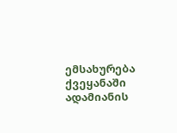ემსახურება ქვეყანაში ადამიანის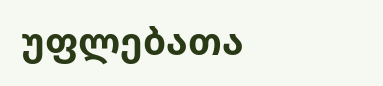უფლებათა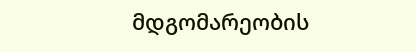მდგომარეობის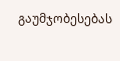გაუმჯობესებას